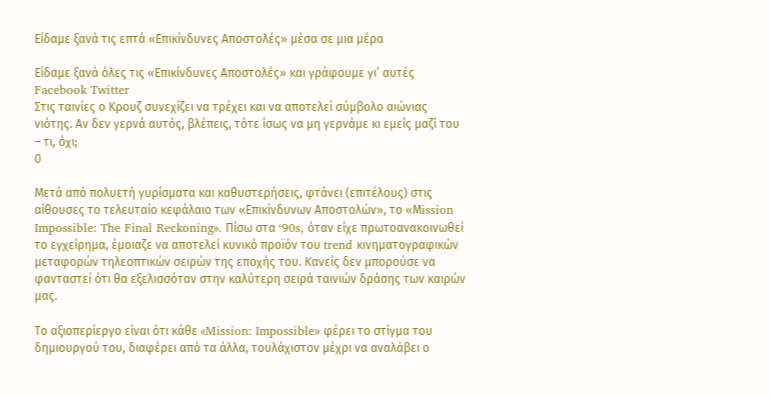Είδαμε ξανά τις επτά «Επικίνδυνες Αποστολές» μέσα σε μια μέρα

Είδαμε ξανά όλες τις «Επικίνδυνες Αποστολές» και γράφουμε γι’ αυτές Facebook Twitter
Στις ταινίες ο Κρουζ συνεχίζει να τρέχει και να αποτελεί σύμβολο αιώνιας νιότης. Αν δεν γερνά αυτός, βλέπεις, τότε ίσως να μη γερνάμε κι εμείς μαζί του – τι, όχι;
0

Μετά από πολυετή γυρίσματα και καθυστερήσεις, φτάνει (επιτέλους) στις αίθουσες το τελευταίο κεφάλαιο των «Επικίνδυνων Αποστολών», το «Μission Impossible: The Final Reckoning». Πίσω στα ‘90s, όταν είχε πρωτοανακοινωθεί το εγχείρημα, έμοιαζε να αποτελεί κυνικό προϊόν του trend κινηματογραφικών μεταφορών τηλεοπτικών σειρών της εποχής του. Κανείς δεν μπορούσε να φανταστεί ότι θα εξελισσόταν στην καλύτερη σειρά ταινιών δράσης των καιρών μας.

Το αξιοπερίεργο είναι ότι κάθε «Mission: Impossible» φέρει τo στίγμα του δημιουργού του, διαφέρει από τα άλλα, τουλάχιστον μέχρι να αναλάβει ο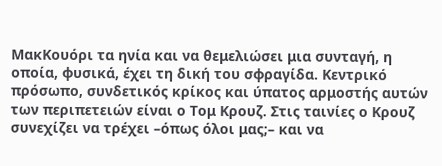ΜακΚουόρι τα ηνία και να θεμελιώσει μια συνταγή, η οποία, φυσικά, έχει τη δική του σφραγίδα. Κεντρικό πρόσωπο, συνδετικός κρίκος και ύπατος αρμοστής αυτών των περιπετειών είναι ο Τομ Κρουζ. Στις ταινίες ο Κρουζ συνεχίζει να τρέχει –όπως όλοι μας;– και να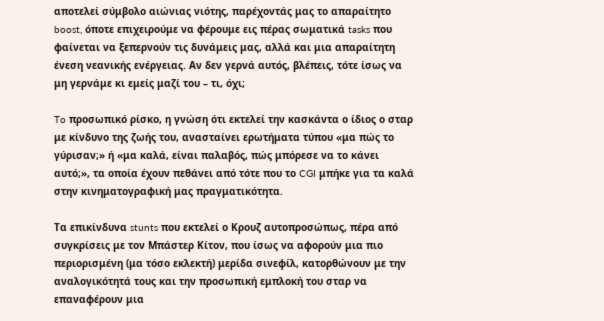αποτελεί σύμβολο αιώνιας νιότης, παρέχοντάς μας το απαραίτητο boost, όποτε επιχειρούμε να φέρουμε εις πέρας σωματικά tasks που φαίνεται να ξεπερνούν τις δυνάμεις μας, αλλά και μια απαραίτητη ένεση νεανικής ενέργειας. Αν δεν γερνά αυτός, βλέπεις, τότε ίσως να μη γερνάμε κι εμείς μαζί του – τι, όχι;

To προσωπικό ρίσκο, η γνώση ότι εκτελεί την κασκάντα ο ίδιος ο σταρ με κίνδυνο της ζωής του, ανασταίνει ερωτήματα τύπου «μα πώς το γύρισαν;» ή «μα καλά, είναι παλαβός, πώς μπόρεσε να το κάνει αυτό;», τα οποία έχουν πεθάνει από τότε που το CGI μπήκε για τα καλά στην κινηματογραφική μας πραγματικότητα.

Τα επικίνδυνα stunts που εκτελεί ο Κρουζ αυτοπροσώπως, πέρα από συγκρίσεις με τον Μπάστερ Κίτον, που ίσως να αφορούν μια πιο περιορισμένη (μα τόσο εκλεκτή) μερίδα σινεφίλ, κατορθώνουν με την αναλογικότητά τους και την προσωπική εμπλοκή του σταρ να επαναφέρουν μια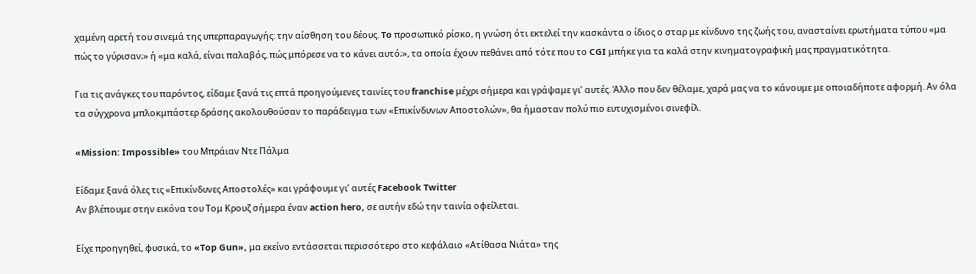χαμένη αρετή του σινεμά της υπερπαραγωγής: την αίσθηση του δέους. To προσωπικό ρίσκο, η γνώση ότι εκτελεί την κασκάντα ο ίδιος ο σταρ με κίνδυνο της ζωής του, ανασταίνει ερωτήματα τύπου «μα πώς το γύρισαν;» ή «μα καλά, είναι παλαβός, πώς μπόρεσε να το κάνει αυτό;», τα οποία έχουν πεθάνει από τότε που το CGI μπήκε για τα καλά στην κινηματογραφική μας πραγματικότητα.

Για τις ανάγκες του παρόντος, είδαμε ξανά τις επτά προηγούμενες ταινίες του franchise μέχρι σήμερα και γράψαμε γι’ αυτές. Άλλο που δεν θέλαμε, χαρά μας να το κάνουμε με οποιαδήποτε αφορμή. Αν όλα τα σύγχρονα μπλοκμπάστερ δράσης ακολουθούσαν το παράδειγμα των «Επικίνδυνων Αποστολών», θα ήμασταν πολύ πιο ευτυχισμένοι σινεφίλ.

«Mission: Impossible» του Μπράιαν Ντε Πάλμα

Είδαμε ξανά όλες τις «Επικίνδυνες Αποστολές» και γράφουμε γι’ αυτές Facebook Twitter
Αν βλέπουμε στην εικόνα του Τομ Κρουζ σήμερα έναν action hero, σε αυτήν εδώ την ταινία οφείλεται.

Είχε προηγηθεί, φυσικά, το «Top Gun», μα εκείνο εντάσσεται περισσότερο στο κεφάλαιο «Ατίθασα Νιάτα» της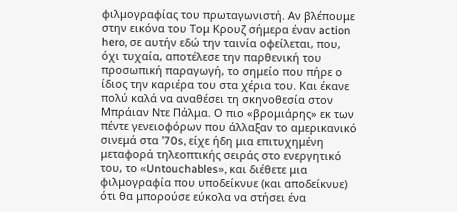φιλμογραφίας του πρωταγωνιστή. Αν βλέπουμε στην εικόνα του Τομ Κρουζ σήμερα έναν action hero, σε αυτήν εδώ την ταινία οφείλεται, που, όχι τυχαία, αποτέλεσε την παρθενική του προσωπική παραγωγή, το σημείο που πήρε ο ίδιος την καριέρα του στα χέρια του. Και έκανε πολύ καλά να αναθέσει τη σκηνοθεσία στον Μπράιαν Ντε Πάλμα. Ο πιο «βρoμιάρης» εκ των πέντε γενειοφόρων που άλλαξαν το αμερικανικό σινεμά στα ’70s, είχε ήδη μια επιτυχημένη μεταφορά τηλεοπτικής σειράς στο ενεργητικό του, το «Untouchables», και διέθετε μια φιλμογραφία που υποδείκνυε (και αποδείκνυε) ότι θα μπορούσε εύκολα να στήσει ένα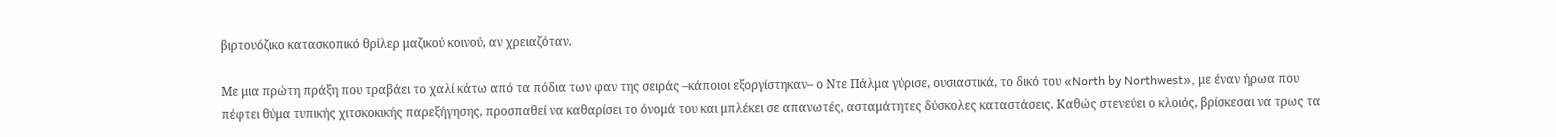βιρτουόζικο κατασκοπικό θρίλερ μαζικού κοινού, αν χρειαζόταν.

Mε μια πρώτη πράξη που τραβάει το χαλί κάτω από τα πόδια των φαν της σειράς –κάποιοι εξοργίστηκαν– ο Ντε Πάλμα γύρισε, ουσιαστικά, το δικό του «North by Northwest», με έναν ήρωα που πέφτει θύμα τυπικής χιτσκοκικής παρεξήγησης, προσπαθεί να καθαρίσει το όνομά του και μπλέκει σε απανωτές, ασταμάτητες δύσκολες καταστάσεις. Καθώς στενεύει ο κλοιός, βρίσκεσαι να τρως τα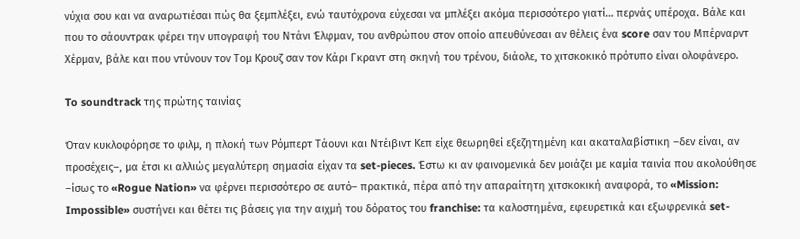νύχια σου και να αναρωτιέσαι πώς θα ξεμπλέξει, ενώ ταυτόχρονα εύχεσαι να μπλέξει ακόμα περισσότερο γιατί… περνάς υπέροχα. Βάλε και που το σάουντρακ φέρει την υπογραφή του Ντάνι Έλφμαν, του ανθρώπου στον οποίο απευθύνεσαι αν θέλεις ένα score σαν του Μπέρναρντ Χέρμαν, βάλε και που ντύνουν τον Τομ Κρουζ σαν τον Κάρι Γκραντ στη σκηνή του τρένου, διάολε, το χιτσκοκικό πρότυπο είναι ολοφάνερο.

To soundtrack της πρώτης ταινίας

Όταν κυκλοφόρησε το φιλμ, η πλοκή των Ρόμπερτ Τάουνι και Ντέιβιντ Κεπ είχε θεωρηθεί εξεζητημένη και ακαταλαβίστικη –δεν είναι, αν προσέχεις–, μα έτσι κι αλλιώς μεγαλύτερη σημασία είχαν τα set-pieces. Έστω κι αν φαινομενικά δεν μοιάζει με καμία ταινία που ακολούθησε –ίσως το «Rogue Nation» να φέρνει περισσότερο σε αυτό– πρακτικά, πέρα από την απαραίτητη χιτσκοκική αναφορά, το «Mission: Impossible» συστήνει και θέτει τις βάσεις για την αιχμή του δόρατος του franchise: τα καλοστημένα, εφευρετικά και εξωφρενικά set-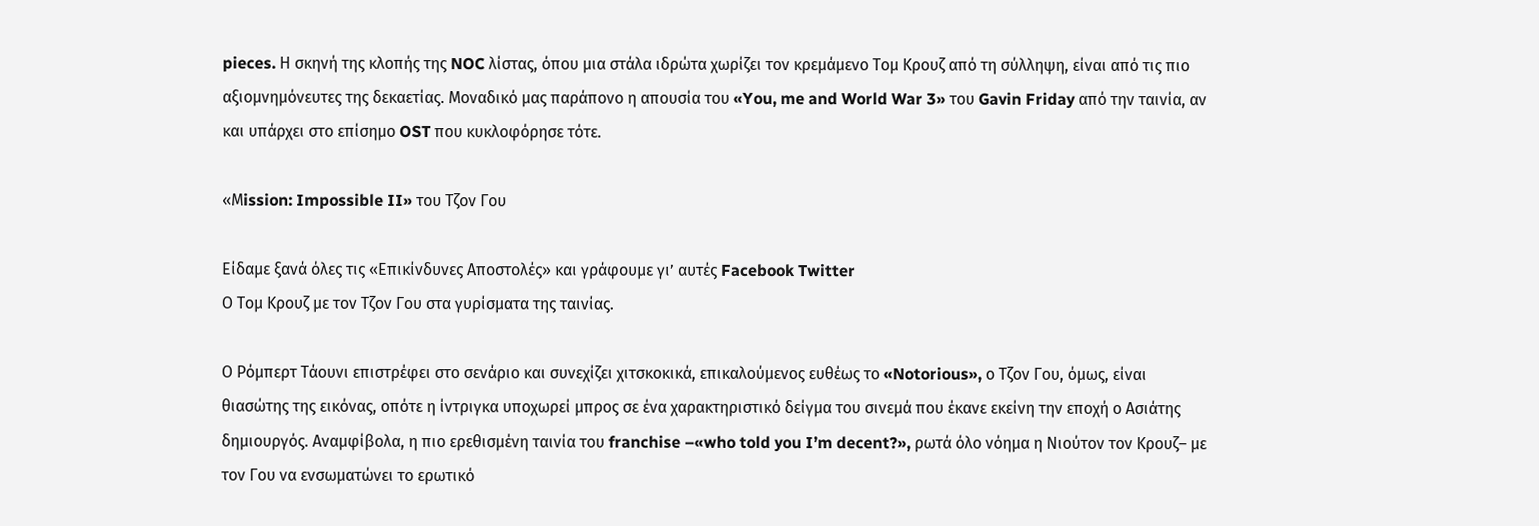pieces. Η σκηνή της κλοπής της NOC λίστας, όπου μια στάλα ιδρώτα χωρίζει τον κρεμάμενο Τομ Κρουζ από τη σύλληψη, είναι από τις πιο αξιομνημόνευτες της δεκαετίας. Μοναδικό μας παράπονο η απουσία του «You, me and World War 3» του Gavin Friday από την ταινία, αν και υπάρχει στο επίσημο OST που κυκλοφόρησε τότε.

«Μission: Impossible II» του Τζον Γου

Είδαμε ξανά όλες τις «Επικίνδυνες Αποστολές» και γράφουμε γι’ αυτές Facebook Twitter
Ο Τομ Κρουζ με τον Τζον Γου στα γυρίσματα της ταινίας.

Ο Ρόμπερτ Τάουνι επιστρέφει στο σενάριο και συνεχίζει χιτσκοκικά, επικαλούμενος ευθέως το «Notorious», ο Τζον Γου, όμως, είναι θιασώτης της εικόνας, οπότε η ίντριγκα υποχωρεί μπρος σε ένα χαρακτηριστικό δείγμα του σινεμά που έκανε εκείνη την εποχή ο Ασιάτης δημιουργός. Αναμφίβολα, η πιο ερεθισμένη ταινία του franchise –«who told you I’m decent?», ρωτά όλο νόημα η Νιούτον τον Κρουζ– με τον Γου να ενσωματώνει το ερωτικό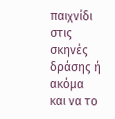παιχνίδι στις σκηνές δράσης ή ακόμα και να το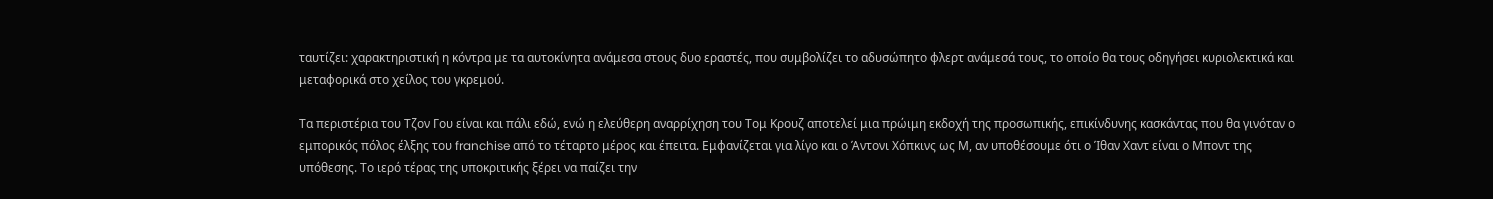ταυτίζει: χαρακτηριστική η κόντρα με τα αυτοκίνητα ανάμεσα στους δυο εραστές, που συμβολίζει το αδυσώπητο φλερτ ανάμεσά τους, το οποίο θα τους οδηγήσει κυριολεκτικά και μεταφορικά στο χείλος του γκρεμού.

Τα περιστέρια του Τζον Γου είναι και πάλι εδώ, ενώ η ελεύθερη αναρρίχηση του Τομ Κρουζ αποτελεί μια πρώιμη εκδοχή της προσωπικής, επικίνδυνης κασκάντας που θα γινόταν ο εμπορικός πόλος έλξης του franchise από το τέταρτο μέρος και έπειτα. Εμφανίζεται για λίγο και ο Άντονι Χόπκινς ως Μ, αν υποθέσουμε ότι ο Ίθαν Χαντ είναι ο Μποντ της υπόθεσης. Το ιερό τέρας της υποκριτικής ξέρει να παίζει την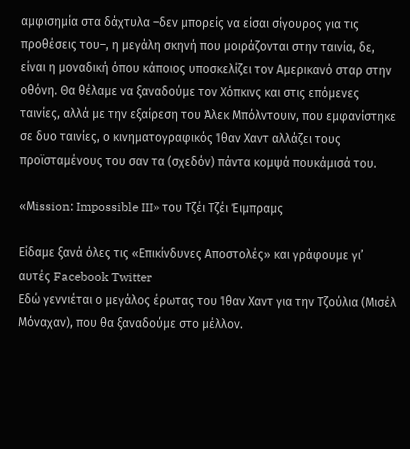αμφισημία στα δάχτυλα –δεν μπορείς να είσαι σίγουρος για τις προθέσεις του–, η μεγάλη σκηνή που μοιράζονται στην ταινία, δε, είναι η μοναδική όπου κάποιος υποσκελίζει τον Αμερικανό σταρ στην οθόνη. Θα θέλαμε να ξαναδούμε τον Χόπκινς και στις επόμενες ταινίες, αλλά με την εξαίρεση του Άλεκ Μπόλντουιν, που εμφανίστηκε σε δυο ταινίες, ο κινηματογραφικός Ίθαν Χαντ αλλάζει τους προϊσταμένους του σαν τα (σχεδόν) πάντα κομψά πουκάμισά του.

«Μission: Impossible III» του Tζέι Τζέι Έιμπραμς

Είδαμε ξανά όλες τις «Επικίνδυνες Αποστολές» και γράφουμε γι’ αυτές Facebook Twitter
Eδώ γεννιέται ο μεγάλος έρωτας του Ίθαν Χαντ για την Τζούλια (Μισέλ Μόναχαν), που θα ξαναδούμε στο μέλλον.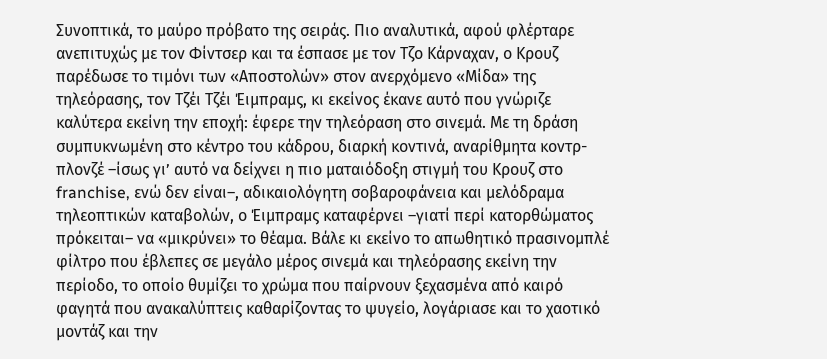Συνοπτικά, το μαύρο πρόβατο της σειράς. Πιο αναλυτικά, αφού φλέρταρε ανεπιτυχώς με τον Φίντσερ και τα έσπασε με τον Τζο Κάρναχαν, ο Κρουζ παρέδωσε το τιμόνι των «Αποστολών» στον ανερχόμενο «Μίδα» της τηλεόρασης, τον Τζέι Τζέι Έιμπραμς, κι εκείνος έκανε αυτό που γνώριζε καλύτερα εκείνη την εποχή: έφερε την τηλεόραση στο σινεμά. Με τη δράση συμπυκνωμένη στο κέντρο του κάδρου, διαρκή κοντινά, αναρίθμητα κοντρ-πλονζέ –ίσως γι’ αυτό να δείχνει η πιο ματαιόδοξη στιγμή του Κρουζ στο franchise, ενώ δεν είναι–, αδικαιολόγητη σοβαροφάνεια και μελόδραμα τηλεοπτικών καταβολών, ο Έιμπραμς καταφέρνει –γιατί περί κατορθώματος πρόκειται– να «μικρύνει» το θέαμα. Βάλε κι εκείνο το απωθητικό πρασινομπλέ φίλτρο που έβλεπες σε μεγάλο μέρος σινεμά και τηλεόρασης εκείνη την περίοδο, το οποίο θυμίζει το χρώμα που παίρνουν ξεχασμένα από καιρό φαγητά που ανακαλύπτεις καθαρίζοντας το ψυγείο, λογάριασε και το χαοτικό μοντάζ και την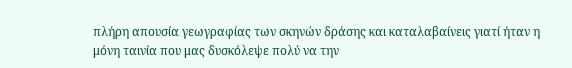πλήρη απουσία γεωγραφίας των σκηνών δράσης και καταλαβαίνεις γιατί ήταν η μόνη ταινία που μας δυσκόλεψε πολύ να την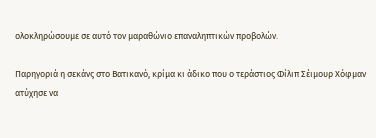ολοκληρώσουμε σε αυτό τον μαραθώνιο επαναληπτικών προβολών.

Παρηγοριά η σεκάνς στο Βατικανό, κρίμα κι άδικο που ο τεράστιος Φίλιπ Σέιμουρ Χόφμαν ατύχησε να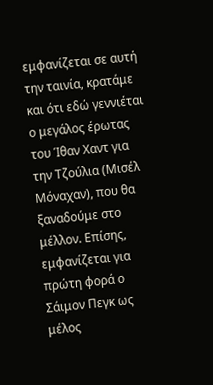εμφανίζεται σε αυτή την ταινία, κρατάμε και ότι εδώ γεννιέται ο μεγάλος έρωτας του Ίθαν Χαντ για την Τζούλια (Μισέλ Μόναχαν), που θα ξαναδούμε στο μέλλον. Επίσης, εμφανίζεται για πρώτη φορά ο Σάιμον Πεγκ ως μέλος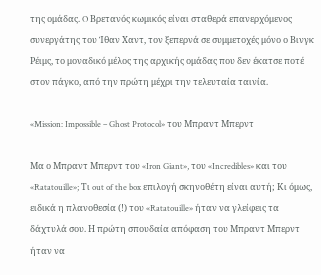της ομάδας. O Βρετανός κωμικός είναι σταθερά επανερχόμενος συνεργάτης του Ίθαν Χαντ, τον ξεπερνά σε συμμετοχές μόνο ο Βινγκ Ρέιμς, το μοναδικό μέλος της αρχικής ομάδας που δεν έκατσε ποτέ στον πάγκο, από την πρώτη μέχρι την τελευταία ταινία.

«Mission: Impossible – Ghost Protocol» του Μπραντ Μπερντ

Μα ο Μπραντ Μπερντ του «Iron Giant», τoυ «Incredibles» και του «Ratatouille»; Τι out of the box επιλογή σκηνοθέτη είναι αυτή; Κι όμως, ειδικά η πλανοθεσία (!) του «Ratatouille» ήταν να γλείφεις τα δάχτυλά σου. Η πρώτη σπουδαία απόφαση του Μπραντ Μπερντ ήταν να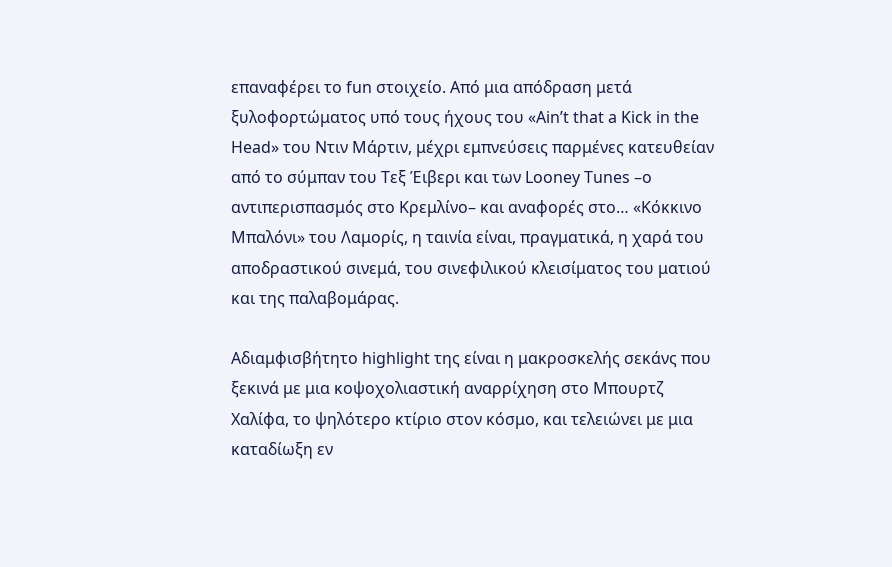επαναφέρει το fun στοιχείο. Από μια απόδραση μετά ξυλοφορτώματος υπό τους ήχους του «Ain’t that a Kick in the Head» του Ντιν Μάρτιν, μέχρι εμπνεύσεις παρμένες κατευθείαν από το σύμπαν του Τεξ Έιβερι και των Looney Tunes –ο αντιπερισπασμός στο Κρεμλίνο– και αναφορές στο… «Κόκκινο Μπαλόνι» του Λαμορίς, η ταινία είναι, πραγματικά, η χαρά του αποδραστικού σινεμά, του σινεφιλικού κλεισίματος του ματιού και της παλαβομάρας.

Αδιαμφισβήτητο highlight της είναι η μακροσκελής σεκάνς που ξεκινά με μια κοψοχολιαστική αναρρίχηση στο Μπουρτζ Χαλίφα, το ψηλότερο κτίριο στον κόσμο, και τελειώνει με μια καταδίωξη εν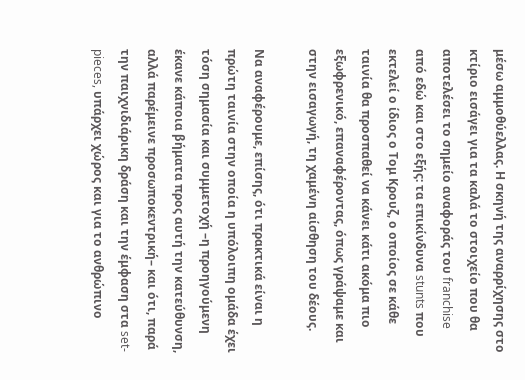μέσω αμμοθύελλας. Η σκηνή της αναρρίχησης στο κτίριο εισάγει για τα καλά το στοιχείο που θα αποτελέσει το σημείο αναφοράς του franchise από εδώ και στο εξής: τα επικίνδυνα stunts που εκτελεί ο ίδιος ο Τομ Κρουζ, ο οποίος σε κάθε ταινία θα προσπαθεί να κάνει κάτι ακόμα πιο εξωφρενικό, επαναφέροντας, όπως γράψαμε και στην εισαγωγή, τη χαμένη αίσθηση του δέους.

Να αναφέρουμε, επίσης, ότι πρακτικά είναι η πρώτη ταινία στην οποία η υπόλοιπη ομάδα έχει τόση σημασία και συμμετοχή –η προηγούμενη έκανε κάποια βήματα προς αυτή την κατεύθυνση, αλλά παρέμεινε προσωποκεντρική– και ότι, παρά την παιχνιδιάρικη δράση και την έμφαση στα set-pieces, υπάρχει χώρος και για το ανθρώπινο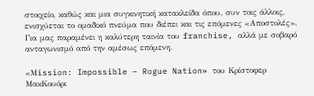στοιχείο, καθώς και μια συγκινητική κατακλείδα όπου, συν τοις άλλοις, ενισχύεται το ομαδικό πνεύμα που διέπει και τις επόμενες «Αποστολές». Για μας παραμένει η καλύτερη ταινία του franchise, αλλά με σοβαρό ανταγωνισμό από την αμέσως επόμενη.

«Μission: Impossible – Rogue Nation» του Κρίστοφερ ΜακΚουόρι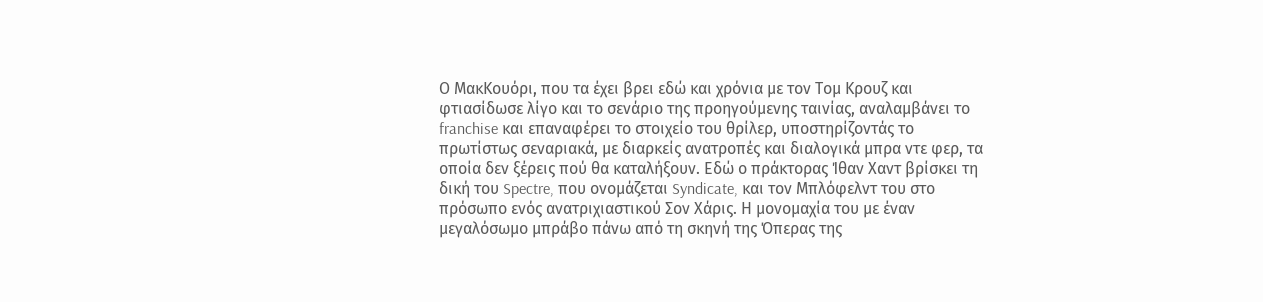Ο ΜακΚουόρι, που τα έχει βρει εδώ και χρόνια με τον Τομ Κρουζ και φτιασίδωσε λίγο και το σενάριο της προηγούμενης ταινίας, αναλαμβάνει το franchise και επαναφέρει το στοιχείο του θρίλερ, υποστηρίζοντάς το πρωτίστως σεναριακά, με διαρκείς ανατροπές και διαλογικά μπρα ντε φερ, τα οποία δεν ξέρεις πού θα καταλήξουν. Εδώ ο πράκτορας Ίθαν Χαντ βρίσκει τη δική του Spectre, που ονομάζεται Syndicate, και τον Μπλόφελντ του στο πρόσωπο ενός ανατριχιαστικού Σον Χάρις. Η μονομαχία του με έναν μεγαλόσωμο μπράβο πάνω από τη σκηνή της Όπερας της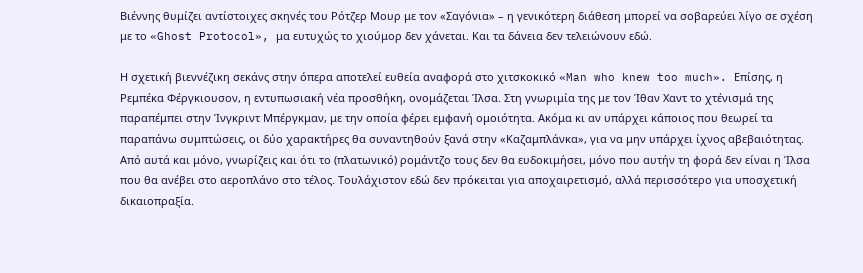Βιέννης θυμίζει αντίστοιχες σκηνές του Ρότζερ Μουρ με τον «Σαγόνια» – η γενικότερη διάθεση μπορεί να σοβαρεύει λίγο σε σχέση με το «Ghost Protocol», μα ευτυχώς το χιούμορ δεν χάνεται. Και τα δάνεια δεν τελειώνουν εδώ.

Η σχετική βιεννέζικη σεκάνς στην όπερα αποτελεί ευθεία αναφορά στο χιτσκοκικό «Man who knew too much». Επίσης, η Ρεμπέκα Φέργκιουσον, η εντυπωσιακή νέα προσθήκη, ονομάζεται Ίλσα. Στη γνωριμία της με τον Ίθαν Χαντ το χτένισμά της παραπέμπει στην Ίνγκριντ Μπέργκμαν, με την οποία φέρει εμφανή ομοιότητα. Ακόμα κι αν υπάρχει κάποιος που θεωρεί τα παραπάνω συμπτώσεις, οι δύο χαρακτήρες θα συναντηθούν ξανά στην «Καζαμπλάνκα», για να μην υπάρχει ίχνος αβεβαιότητας. Από αυτά και μόνο, γνωρίζεις και ότι το (πλατωνικό) ρομάντζο τους δεν θα ευδοκιμήσει, μόνο που αυτήν τη φορά δεν είναι η Ίλσα που θα ανέβει στο αεροπλάνο στο τέλος. Τουλάχιστον εδώ δεν πρόκειται για αποχαιρετισμό, αλλά περισσότερο για υποσχετική δικαιοπραξία.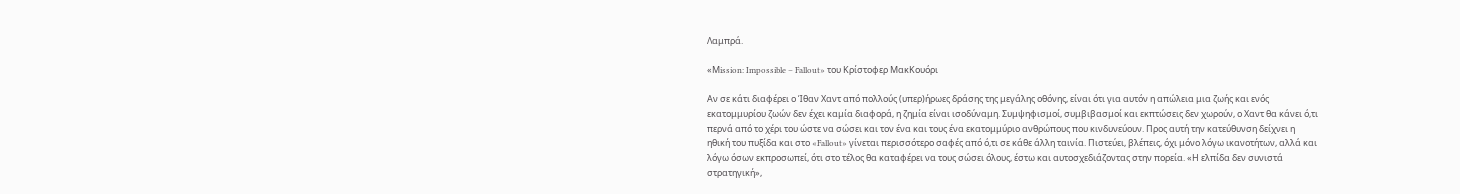Λαμπρά.

«Μission: Impossible – Fallout» του Κρίστοφερ ΜακΚουόρι

Αν σε κάτι διαφέρει ο Ίθαν Χαντ από πολλούς (υπερ)ήρωες δράσης της μεγάλης οθόνης, είναι ότι για αυτόν η απώλεια μια ζωής και ενός εκατομμυρίου ζωών δεν έχει καμία διαφορά, η ζημία είναι ισοδύναμη. Συμψηφισμοί, συμβιβασμοί και εκπτώσεις δεν χωρούν, ο Χαντ θα κάνει ό,τι περνά από το χέρι του ώστε να σώσει και τον ένα και τους ένα εκατομμύριο ανθρώπους που κινδυνεύουν. Προς αυτή την κατεύθυνση δείχνει η ηθική του πυξίδα και στο «Fallout» γίνεται περισσότερο σαφές από ό,τι σε κάθε άλλη ταινία. Πιστεύει, βλέπεις, όχι μόνο λόγω ικανοτήτων, αλλά και λόγω όσων εκπροσωπεί, ότι στο τέλος θα καταφέρει να τους σώσει όλους, έστω και αυτοσχεδιάζοντας στην πορεία. «Η ελπίδα δεν συνιστά στρατηγική»,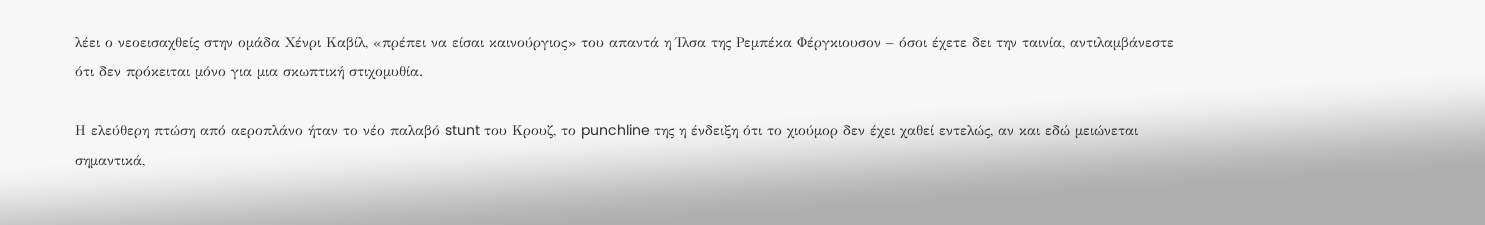λέει ο νεοεισαχθείς στην ομάδα Χένρι Καβίλ, «πρέπει να είσαι καινούργιος» του απαντά η Ίλσα της Ρεμπέκα Φέργκιουσον – όσοι έχετε δει την ταινία, αντιλαμβάνεστε ότι δεν πρόκειται μόνο για μια σκωπτική στιχομυθία.

Η ελεύθερη πτώση από αεροπλάνο ήταν το νέο παλαβό stunt του Κρουζ, το punchline της η ένδειξη ότι το χιούμορ δεν έχει χαθεί εντελώς, αν και εδώ μειώνεται σημαντικά,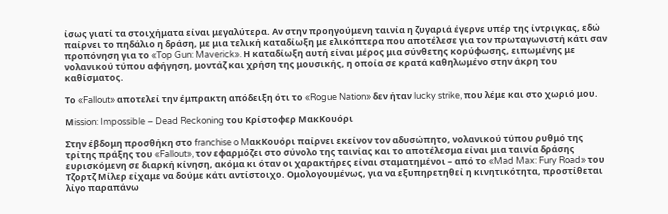ίσως γιατί τα στοιχήματα είναι μεγαλύτερα. Αν στην προηγούμενη ταινία η ζυγαριά έγερνε υπέρ της ίντριγκας, εδώ παίρνει το πηδάλιο η δράση, με μια τελική καταδίωξη με ελικόπτερα που αποτέλεσε για τον πρωταγωνιστή κάτι σαν προπόνηση για το «Top Gun: Maverick». Η καταδίωξη αυτή είναι μέρος μια σύνθετης κορύφωσης, ειπωμένης με νολανικού τύπου αφήγηση, μοντάζ και χρήση της μουσικής, η οποία σε κρατά καθηλωμένο στην άκρη του καθίσματος.

Το «Fallout» αποτελεί την έμπρακτη απόδειξη ότι το «Rogue Nation» δεν ήταν lucky strike, που λέμε και στο χωριό μου.

Μission: Impossible – Dead Reckoning του Κρίστοφερ ΜακΚουόρι

Στην έβδομη προσθήκη στο franchise o MακΚουόρι παίρνει εκείνον τον αδυσώπητο, νολανικού τύπου ρυθμό της τρίτης πράξης του «Fallout», τον εφαρμόζει στο σύνολο της ταινίας και το αποτέλεσμα είναι μια ταινία δράσης ευρισκόμενη σε διαρκή κίνηση, ακόμα κι όταν οι χαρακτήρες είναι σταματημένοι – από το «Mad Max: Fury Road» του Τζορτζ Μίλερ είχαμε να δούμε κάτι αντίστοιχο. Ομολογουμένως, για να εξυπηρετηθεί η κινητικότητα, προστίθεται λίγο παραπάνω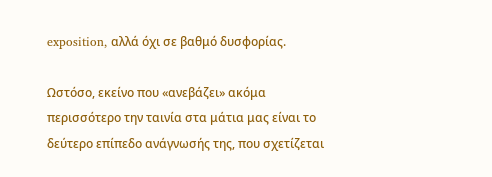exposition, αλλά όχι σε βαθμό δυσφορίας.

Ωστόσο, εκείνο που «ανεβάζει» ακόμα περισσότερο την ταινία στα μάτια μας είναι το δεύτερο επίπεδο ανάγνωσής της, που σχετίζεται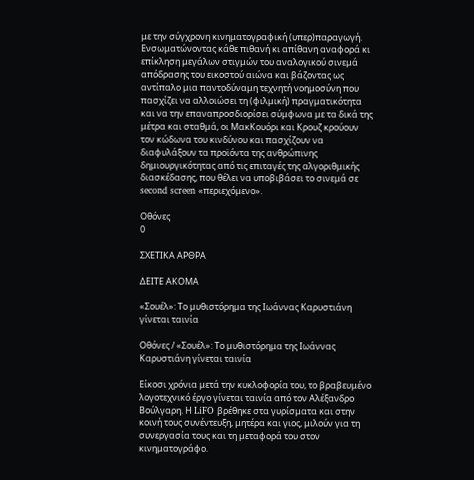με την σύγχρονη κινηματογραφική (υπερ)παραγωγή. Ενσωματώνοντας κάθε πιθανή κι απίθανη αναφορά κι επίκληση μεγάλων στιγμών του αναλογικού σινεμά απόδρασης του εικοστού αιώνα και βάζοντας ως αντίπαλο μια παντοδύναμη τεχνητή νοημοσύνη που πασχίζει να αλλοιώσει τη (φιλμική) πραγματικότητα και να την επαναπροσδιορίσει σύμφωνα με τα δικά της μέτρα και σταθμά, οι ΜακΚουόρι και Κρουζ κρούουν τον κώδωνα του κινδύνου και πασχίζουν να διαφυλάξουν τα προϊόντα της ανθρώπινης δημιουργικότητας από τις επιταγές της αλγοριθμικής διασκέδασης, που θέλει να υποβιβάσει το σινεμά σε second screen «περιεχόμενο».

Οθόνες
0

ΣΧΕΤΙΚΑ ΑΡΘΡΑ

ΔΕΙΤΕ ΑΚΟΜΑ

«Σουέλ»: Το μυθιστόρημα της Ιωάννας Καρυστιάνη γίνεται ταινία

Οθόνες / «Σουέλ»: Το μυθιστόρημα της Ιωάννας Καρυστιάνη γίνεται ταινία

Είκοσι χρόνια μετά την κυκλοφορία του, το βραβευμένο λογοτεχνικό έργο γίνεται ταινία από τον Αλέξανδρο Βούλγαρη. Η LiFO βρέθηκε στα γυρίσματα και στην κοινή τους συνέντευξη, μητέρα και γιος, μιλούν για τη συνεργασία τους και τη μεταφορά του στον κινηματογράφο.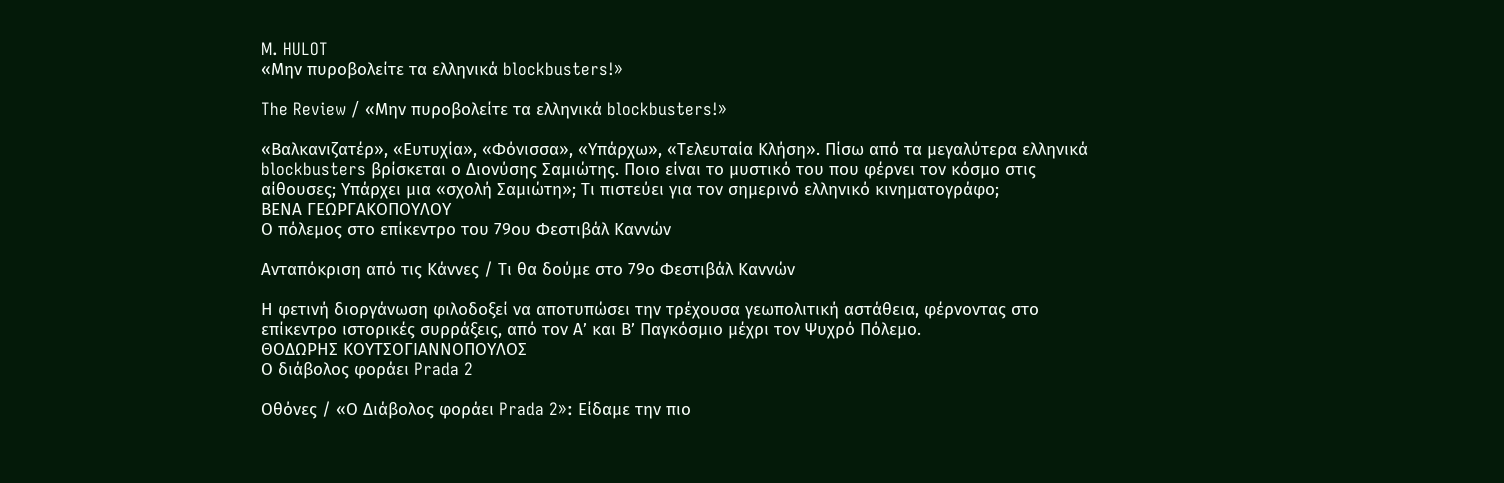M. HULOT
«Μην πυροβολείτε τα ελληνικά blockbusters!»

The Review / «Μην πυροβολείτε τα ελληνικά blockbusters!»

«Βαλκανιζατέρ», «Ευτυχία», «Φόνισσα», «Υπάρχω», «Τελευταία Κλήση». Πίσω από τα μεγαλύτερα ελληνικά blockbusters βρίσκεται ο Διονύσης Σαμιώτης. Ποιο είναι το μυστικό του που φέρνει τον κόσμο στις αίθουσες; Υπάρχει μια «σχολή Σαμιώτη»; Τι πιστεύει για τον σημερινό ελληνικό κινηματογράφο;
ΒΕΝΑ ΓΕΩΡΓΑΚΟΠΟΥΛΟΥ
Ο πόλεμος στο επίκεντρο του 79ου Φεστιβάλ Καννών

Ανταπόκριση από τις Κάννες / Τι θα δούμε στο 79ο Φεστιβάλ Καννών

Η φετινή διοργάνωση φιλοδοξεί να αποτυπώσει την τρέχουσα γεωπολιτική αστάθεια, φέρνοντας στο επίκεντρο ιστορικές συρράξεις, από τον Α’ και Β’ Παγκόσμιο μέχρι τον Ψυχρό Πόλεμο.
ΘΟΔΩΡΗΣ ΚΟΥΤΣΟΓΙΑΝΝΟΠΟΥΛΟΣ
Ο διάβολος φοράει Prada 2

Οθόνες / «Ο Διάβολος φοράει Prada 2»: Είδαμε την πιο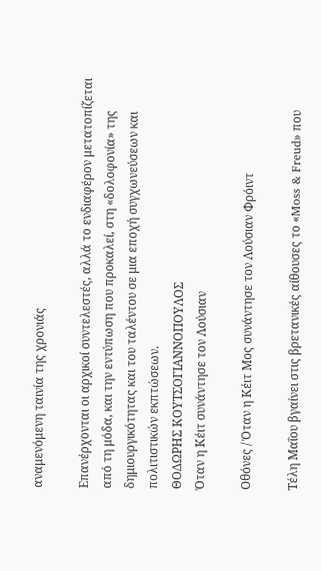αναμενόμενη ταινία της χρονιάς

Επανέρχονται οι αρχικοί συντελεστές, αλλά το ενδιαφέρον μετατοπίζεται από τη μόδα, και την εντύπωση που προκαλεί, στη «δολοφονία» της δημιουργικότητας και του ταλέντου σε μια εποχή συγχωνεύσεων και πολιτιστικών εκπτώσεων.
ΘΟΔΩΡΗΣ ΚΟΥΤΣΟΓΙΑΝΝΟΠΟΥΛΟΣ
Όταν η Κέιτ συνάντησε τον Λούσιαν

Οθόνες / Όταν η Κέιτ Μος συνάντησε τον Λούσιαν Φρόιντ

Τέλη Μαΐου βγαίνει στις βρετανικές αίθουσες τo «Moss & Freud» που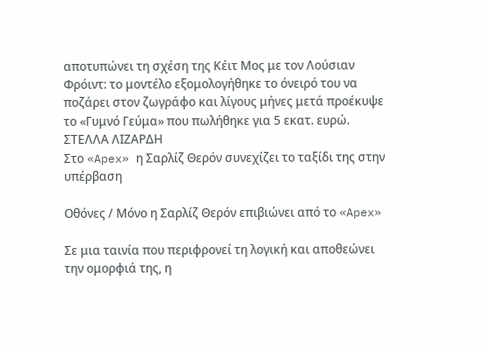αποτυπώνει τη σχέση της Κέιτ Μος με τον Λούσιαν Φρόιντ: το μοντέλο εξομολογήθηκε το όνειρό του να ποζάρει στον ζωγράφο και λίγους μήνες μετά προέκυψε το «Γυμνό Γεύμα» που πωλήθηκε για 5 εκατ. ευρώ.
ΣΤΕΛΛΑ ΛΙΖΑΡΔΗ
Στο «Apex» η Σαρλίζ Θερόν συνεχίζει το ταξίδι της στην υπέρβαση

Οθόνες / Μόνο η Σαρλίζ Θερόν επιβιώνει από το «Apex»

Σε μια ταινία που περιφρονεί τη λογική και αποθεώνει την ομορφιά της, η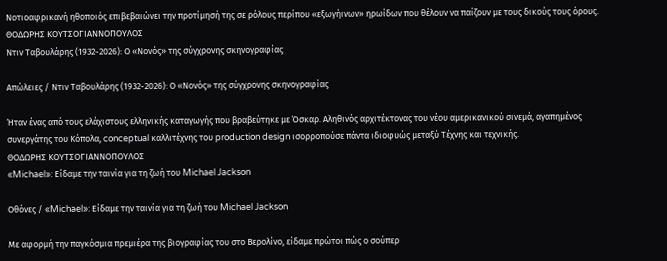Νοτιοαφρικανή ηθοποιός επιβεβαιώνει την προτίμησή της σε ρόλους περίπου «εξωγήινων» ηρωίδων που θέλουν να παίζουν με τους δικούς τους όρους.
ΘΟΔΩΡΗΣ ΚΟΥΤΣΟΓΙΑΝΝΟΠΟΥΛΟΣ
Ντιν Ταβουλάρης (1932-2026): Ο «Νονός» της σύγχρονης σκηνογραφίας

Απώλειες / Ντιν Ταβουλάρης (1932-2026): Ο «Νονός» της σύγχρονης σκηνογραφίας

Ήταν ένας από τους ελάχιστους ελληνικής καταγωγής που βραβεύτηκε με Όσκαρ. Αληθινός αρχιτέκτονας του νέου αμερικανικού σινεμά, αγαπημένος συνεργάτης του Κόπολα, conceptual καλλιτέχνης του production design ισορροπούσε πάντα ιδιοφυώς μεταξύ Τέχνης και τεχνικής.
ΘΟΔΩΡΗΣ ΚΟΥΤΣΟΓΙΑΝΝΟΠΟΥΛΟΣ
«Michael»: Είδαμε την ταινία για τη ζωή του Michael Jackson

Οθόνες / «Michael»: Είδαμε την ταινία για τη ζωή του Michael Jackson

Με αφορμή την παγκόσμια πρεμιέρα της βιογραφίας του στο Βερολίνο, είδαμε πρώτοι πώς ο σούπερ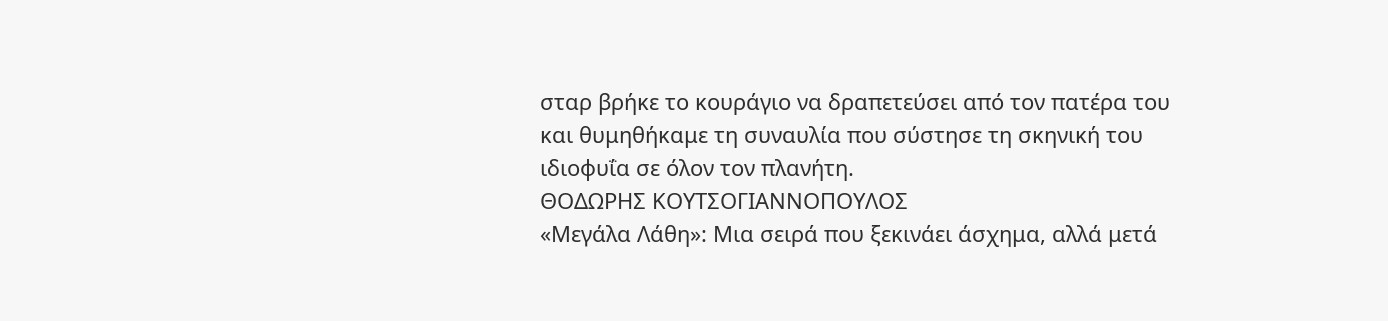σταρ βρήκε το κουράγιο να δραπετεύσει από τον πατέρα του και θυμηθήκαμε τη συναυλία που σύστησε τη σκηνική του ιδιοφυΐα σε όλον τον πλανήτη.
ΘΟΔΩΡΗΣ ΚΟΥΤΣΟΓΙΑΝΝΟΠΟΥΛΟΣ
«Μεγάλα Λάθη»: Μια σειρά που ξεκινάει άσχημα, αλλά μετά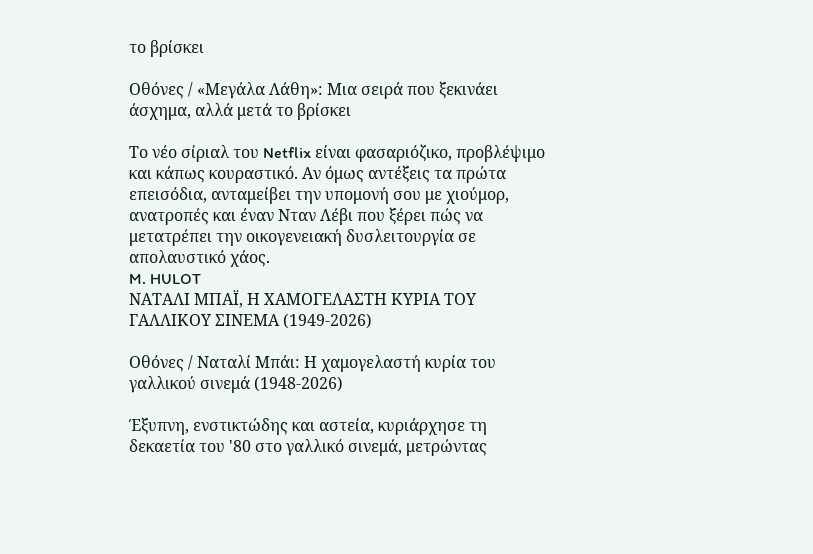το βρίσκει

Οθόνες / «Μεγάλα Λάθη»: Μια σειρά που ξεκινάει άσχημα, αλλά μετά το βρίσκει

Το νέο σίριαλ του Netflix είναι φασαριόζικο, προβλέψιμο και κάπως κουραστικό. Αν όμως αντέξεις τα πρώτα επεισόδια, ανταμείβει την υπομονή σου με χιούμορ, ανατροπές και έναν Νταν Λέβι που ξέρει πώς να μετατρέπει την οικογενειακή δυσλειτουργία σε απολαυστικό χάος.
M. HULOT
ΝΑΤΑΛΙ ΜΠΑΪ, Η ΧΑΜΟΓΕΛΑΣΤΗ ΚΥΡΙΑ ΤΟΥ ΓΑΛΛΙΚΟΥ ΣΙΝΕΜΑ (1949-2026)

Οθόνες / Ναταλί Μπάι: Η χαμογελαστή κυρία του γαλλικού σινεμά (1948-2026)

Έξυπνη, ενστικτώδης και αστεία, κυριάρχησε τη δεκαετία του '80 στο γαλλικό σινεμά, μετρώντας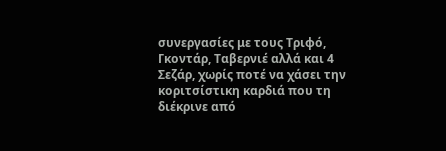συνεργασίες με τους Τριφό, Γκοντάρ, Ταβερνιέ αλλά και 4 Σεζάρ, χωρίς ποτέ να χάσει την κοριτσίστικη καρδιά που τη διέκρινε από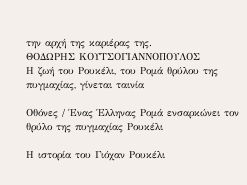την αρχή της καριέρας της.
ΘΟΔΩΡΗΣ ΚΟΥΤΣΟΓΙΑΝΝΟΠΟΥΛΟΣ
Η ζωή του Ρουκέλι, του Ρομά θρύλου της πυγμαχίας, γίνεται ταινία

Οθόνες / Ένας Έλληνας Ρομά ενσαρκώνει τον θρύλο της πυγμαχίας Ρουκέλι

Η ιστορία του Γιόχαν Ρουκέλι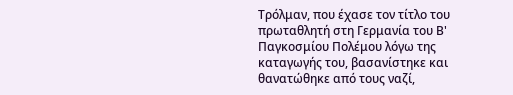Τρόλμαν, που έχασε τον τίτλο του πρωταθλητή στη Γερμανία του Β' Παγκοσμίου Πολέμου λόγω της καταγωγής του, βασανίστηκε και θανατώθηκε από τους ναζί,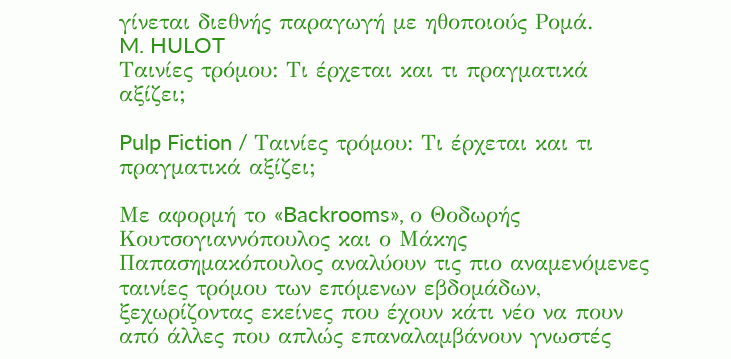γίνεται διεθνής παραγωγή με ηθοποιούς Ρομά.
M. HULOT
Ταινίες τρόμου: Τι έρχεται και τι πραγματικά αξίζει;

Pulp Fiction / Ταινίες τρόμου: Τι έρχεται και τι πραγματικά αξίζει;

Με αφορμή το «Backrooms», ο Θοδωρής Κουτσογιαννόπουλος και ο Μάκης Παπασημακόπουλος αναλύουν τις πιο αναμενόμενες ταινίες τρόμου των επόμενων εβδομάδων, ξεχωρίζοντας εκείνες που έχουν κάτι νέο να πουν από άλλες που απλώς επαναλαμβάνουν γνωστές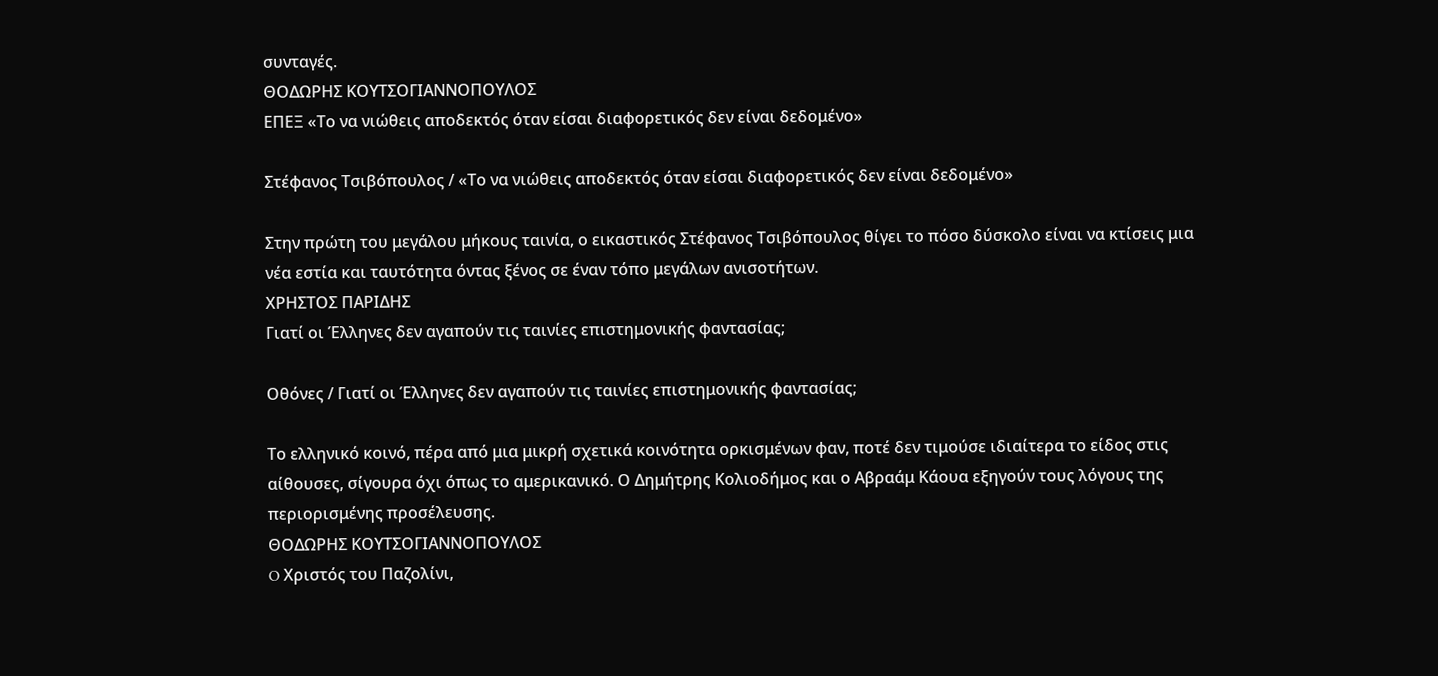συνταγές.
ΘΟΔΩΡΗΣ ΚΟΥΤΣΟΓΙΑΝΝΟΠΟΥΛΟΣ
ΕΠΕΞ «Το να νιώθεις αποδεκτός όταν είσαι διαφορετικός δεν είναι δεδομένο»

Στέφανος Τσιβόπουλος / «Το να νιώθεις αποδεκτός όταν είσαι διαφορετικός δεν είναι δεδομένο»

Στην πρώτη του μεγάλου μήκους ταινία, ο εικαστικός Στέφανος Τσιβόπουλος θίγει το πόσο δύσκολο είναι να κτίσεις μια νέα εστία και ταυτότητα όντας ξένος σε έναν τόπο μεγάλων ανισοτήτων.
ΧΡΗΣΤΟΣ ΠΑΡΙΔΗΣ
Γιατί οι Έλληνες δεν αγαπούν τις ταινίες επιστημονικής φαντασίας;

Οθόνες / Γιατί οι Έλληνες δεν αγαπούν τις ταινίες επιστημονικής φαντασίας;

Το ελληνικό κοινό, πέρα από μια μικρή σχετικά κοινότητα ορκισμένων φαν, ποτέ δεν τιμούσε ιδιαίτερα το είδος στις αίθουσες, σίγουρα όχι όπως το αμερικανικό. Ο Δημήτρης Κολιοδήμος και ο Αβραάμ Κάουα εξηγούν τους λόγους της περιορισμένης προσέλευσης.
ΘΟΔΩΡΗΣ ΚΟΥΤΣΟΓΙΑΝΝΟΠΟΥΛΟΣ
O Χριστός του Παζολίνι,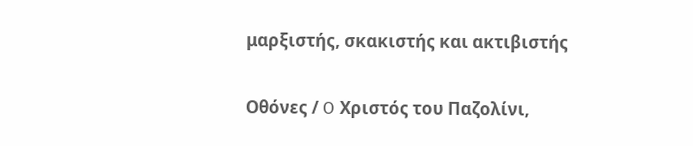μαρξιστής, σκακιστής και ακτιβιστής

Οθόνες / O Χριστός του Παζολίνι,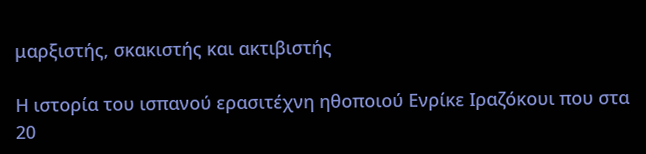μαρξιστής, σκακιστής και ακτιβιστής

Η ιστορία του ισπανού ερασιτέχνη ηθοποιού Ενρίκε Ιραζόκουι που στα 20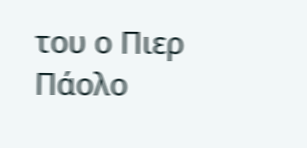του ο Πιερ Πάολο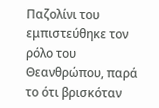Παζολίνι του εμπιστεύθηκε τον ρόλο του Θεανθρώπου, παρά το ότι βρισκόταν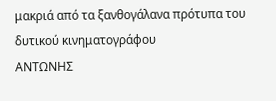μακριά από τα ξανθογάλανα πρότυπα του δυτικού κινηματογράφου
ΑΝΤΩΝΗΣ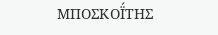ΜΠΟΣΚΟΪ́ΤΗΣ